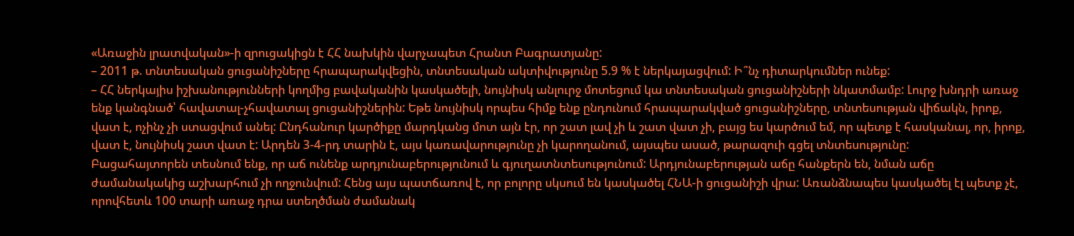«Առաջին լրատվական»-ի զրուցակիցն է ՀՀ նախկին վարչապետ Հրանտ Բագրատյանը:
– 2011 թ. տնտեսական ցուցանիշները հրապարակվեցին, տնտեսական ակտիվությունը 5.9 % է ներկայացվում: Ի՞նչ դիտարկումներ ունեք:
– ՀՀ ներկայիս իշխանությունների կողմից բավականին կասկածելի, նույնիսկ անլուրջ մոտեցում կա տնտեսական ցուցանիշների նկատմամբ: Լուրջ խնդրի առաջ ենք կանգնած՝ հավատալ-չհավատալ ցուցանիշներին: Եթե նույնիսկ որպես հիմք ենք ընդունում հրապարակված ցուցանիշները, տնտեսության վիճակն, իրոք, վատ է, ոչինչ չի ստացվում անել: Ընդհանուր կարծիքը մարդկանց մոտ այն էր, որ շատ լավ չի և շատ վատ չի, բայց ես կարծում եմ, որ պետք է հասկանալ, որ, իրոք, վատ է, նույնիսկ շատ վատ է: Արդեն 3-4-րդ տարին է, այս կառավարությունը չի կարողանում, այսպես ասած, թարազուի գցել տնտեսությունը:
Բացահայտորեն տեսնում ենք, որ աճ ունենք արդյունաբերությունում և գյուղատնտեսությունում: Արդյունաբերության աճը հանքերն են, նման աճը ժամանակակից աշխարհում չի ողջունվում: Հենց այս պատճառով է, որ բոլորը սկսում են կասկածել ՀՆԱ-ի ցուցանիշի վրա: Առանձնապես կասկածել էլ պետք չէ, որովհետև 100 տարի առաջ դրա ստեղծման ժամանակ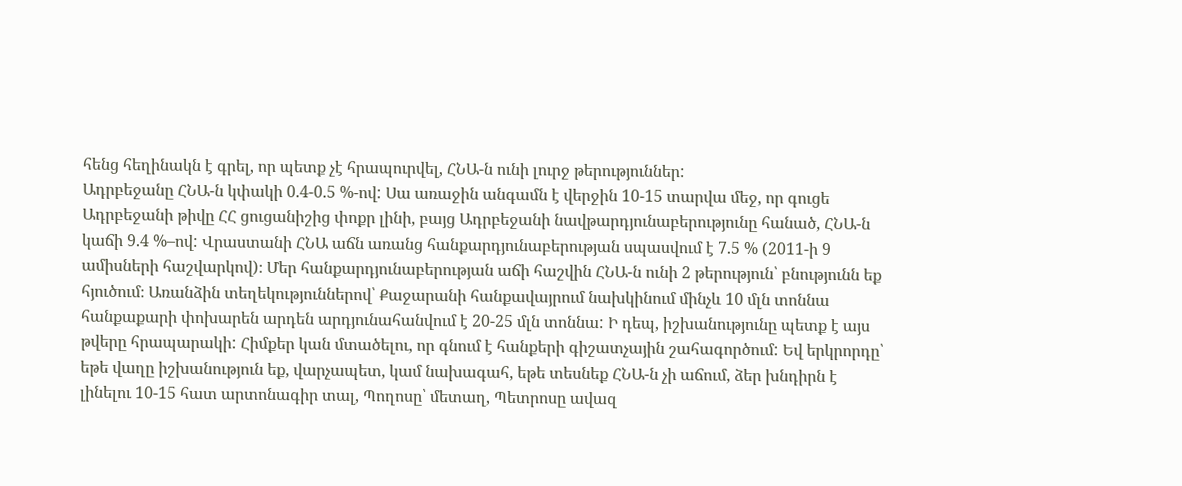հենց հեղինակն է գրել, որ պետք չէ հրապուրվել, ՀՆԱ-ն ունի լուրջ թերություններ:
Ադրբեջանը ՀՆԱ-ն կփակի 0.4-0.5 %-ով: Սա առաջին անգամն է վերջին 10-15 տարվա մեջ, որ գուցե Ադրբեջանի թիվը ՀՀ ցուցանիշից փոքր լինի, բայց Ադրբեջանի նավթարդյունաբերությունը հանած, ՀՆԱ-ն կաճի 9.4 %–ով: Վրաստանի ՀՆԱ աճն առանց հանքարդյունաբերության սպասվում է 7.5 % (2011-ի 9 ամիսների հաշվարկով)։ Մեր հանքարդյունաբերության աճի հաշվին ՀՆԱ-ն ունի 2 թերություն՝ բնությունն եք հյուծում։ Առանձին տեղեկություններով՝ Քաջարանի հանքավայրում նախկինում մինչև 10 մլն տոննա հանքաքարի փոխարեն արդեն արդյունահանվում է 20-25 մլն տոննա: Ի դեպ, իշխանությունը պետք է այս թվերը հրապարակի: Հիմքեր կան մտածելու, որ գնում է հանքերի գիշատչային շահագործում: Եվ երկրորդը՝ եթե վաղը իշխանություն եք, վարչապետ, կամ նախագահ, եթե տեսնեք ՀՆԱ-ն չի աճում, ձեր խնդիրն է լինելու 10-15 հատ արտոնագիր տալ, Պողոսը՝ մետաղ, Պետրոսը ավազ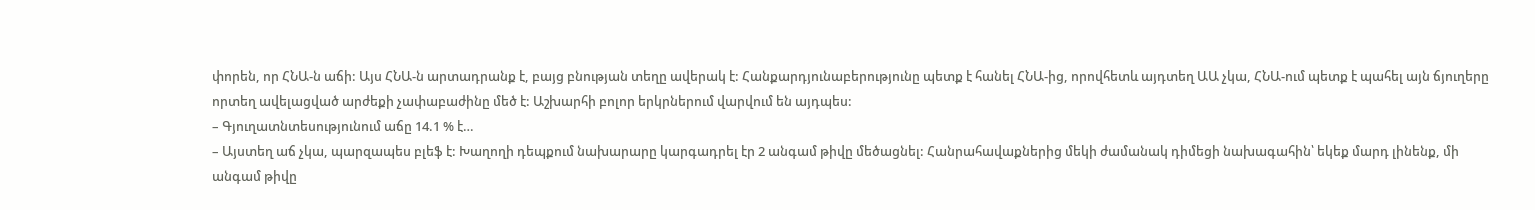փորեն, որ ՀՆԱ-ն աճի: Այս ՀՆԱ-ն արտադրանք է, բայց բնության տեղը ավերակ է: Հանքարդյունաբերությունը պետք է հանել ՀՆԱ-ից, որովհետև այդտեղ ԱԱ չկա, ՀՆԱ-ում պետք է պահել այն ճյուղերը որտեղ ավելացված արժեքի չափաբաժինը մեծ է: Աշխարհի բոլոր երկրներում վարվում են այդպես:
– Գյուղատնտեսությունում աճը 14.1 % է…
– Այստեղ աճ չկա, պարզապես բլեֆ է: Խաղողի դեպքում նախարարը կարգադրել էր 2 անգամ թիվը մեծացնել: Հանրահավաքներից մեկի ժամանակ դիմեցի նախագահին՝ եկեք մարդ լինենք, մի անգամ թիվը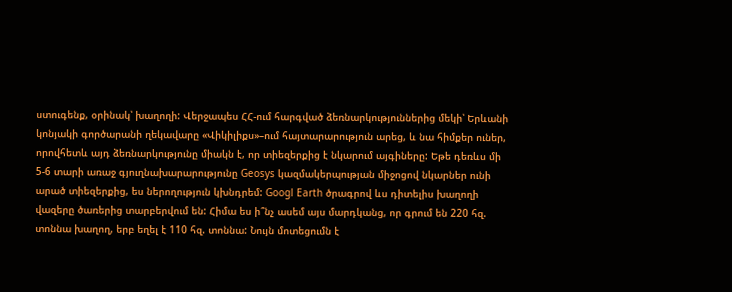ստուգենք, օրինակ՝ խաղողի: Վերջապես ՀՀ-ում հարգված ձեռնարկություններից մեկի՝ Երևանի կոնյակի գործարանի ղեկավարը «Վիկիլիքս»–ում հայտարարություն արեց, և նա հիմքեր ուներ, որովհետև այդ ձեռնարկությունը միակն է, որ տիեզերքից է նկարում այգիները: Եթե դեռևս մի 5-6 տարի առաջ գյուղնախարարությունը Geosys կազմակերպության միջոցով նկարներ ունի արած տիեզերքից, ես ներողություն կխնդրեմ: Googl Earth ծրագրով ևս դիտելիս խաղողի վազերը ծառերից տարբերվում են: Հիմա ես ի՞նչ ասեմ այս մարդկանց, որ գրում են 220 հզ. տոննա խաղող, երբ եղել է 110 հզ. տոննա: Նույն մոտեցումն է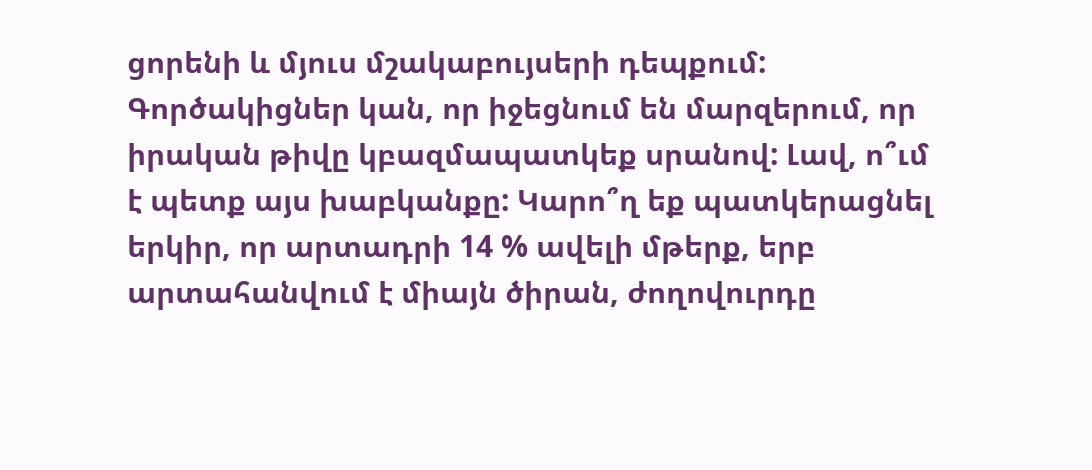ցորենի և մյուս մշակաբույսերի դեպքում: Գործակիցներ կան, որ իջեցնում են մարզերում, որ իրական թիվը կբազմապատկեք սրանով: Լավ, ո՞ւմ է պետք այս խաբկանքը: Կարո՞ղ եք պատկերացնել երկիր, որ արտադրի 14 % ավելի մթերք, երբ արտահանվում է միայն ծիրան, ժողովուրդը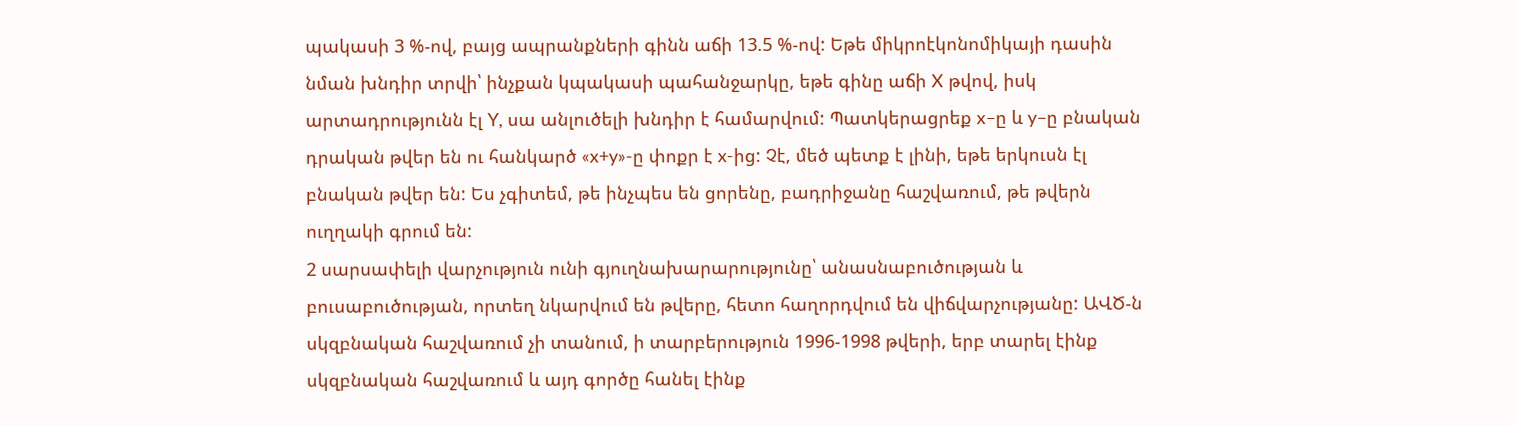պակասի 3 %-ով, բայց ապրանքների գինն աճի 13.5 %-ով: Եթե միկրոէկոնոմիկայի դասին նման խնդիր տրվի՝ ինչքան կպակասի պահանջարկը, եթե գինը աճի X թվով, իսկ արտադրությունն էլ Y, սա անլուծելի խնդիր է համարվում: Պատկերացրեք x–ը և y–ը բնական դրական թվեր են ու հանկարծ «x+y»-ը փոքր է x-ից: Չէ, մեծ պետք է լինի, եթե երկուսն էլ բնական թվեր են: Ես չգիտեմ, թե ինչպես են ցորենը, բադրիջանը հաշվառում, թե թվերն ուղղակի գրում են:
2 սարսափելի վարչություն ունի գյուղնախարարությունը՝ անասնաբուծության և բուսաբուծության, որտեղ նկարվում են թվերը, հետո հաղորդվում են վիճվարչությանը: ԱՎԾ-ն սկզբնական հաշվառում չի տանում, ի տարբերություն 1996-1998 թվերի, երբ տարել էինք սկզբնական հաշվառում և այդ գործը հանել էինք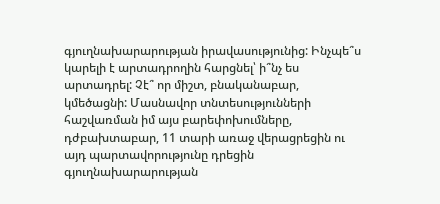գյուղնախարարության իրավասությունից: Ինչպե՞ս կարելի է արտադրողին հարցնել՝ ի՞նչ ես արտադրել: Չէ՞ որ միշտ, բնականաբար, կմեծացնի: Մասնավոր տնտեսությունների հաշվառման իմ այս բարեփոխումները, դժբախտաբար, 11 տարի առաջ վերացրեցին ու այդ պարտավորությունը դրեցին գյուղնախարարության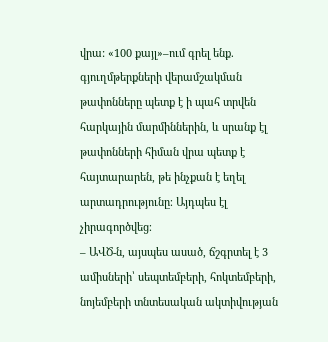վրա: «100 քայլ»–ում գրել ենք. գյուղմթերքների վերամշակման թափոնները պետք է ի պահ տրվեն հարկային մարմիններին, և սրանք էլ թափոնների հիման վրա պետք է հայտարարեն, թե ինչքան է եղել արտադրությունը։ Այդպես էլ չիրագործվեց։
– ԱՎԾ-ն, այսպես ասած, ճշգրտել է 3 ամիսների՝ սեպտեմբերի, հոկտեմբերի, նոյեմբերի տնտեսական ակտիվության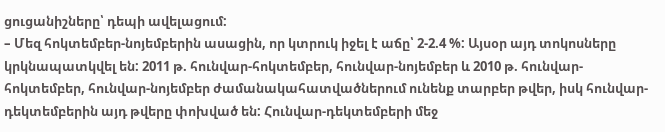ցուցանիշները՝ դեպի ավելացում:
– Մեզ հոկտեմբեր-նոյեմբերին ասացին, որ կտրուկ իջել է աճը՝ 2-2.4 %: Այսօր այդ տոկոսները կրկնապատկվել են: 2011 թ. հունվար-հոկտեմբեր, հունվար-նոյեմբեր և 2010 թ. հունվար-հոկտեմբեր, հունվար-նոյեմբեր ժամանակահատվածներում ունենք տարբեր թվեր, իսկ հունվար-դեկտեմբերին այդ թվերը փոխված են: Հունվար-դեկտեմբերի մեջ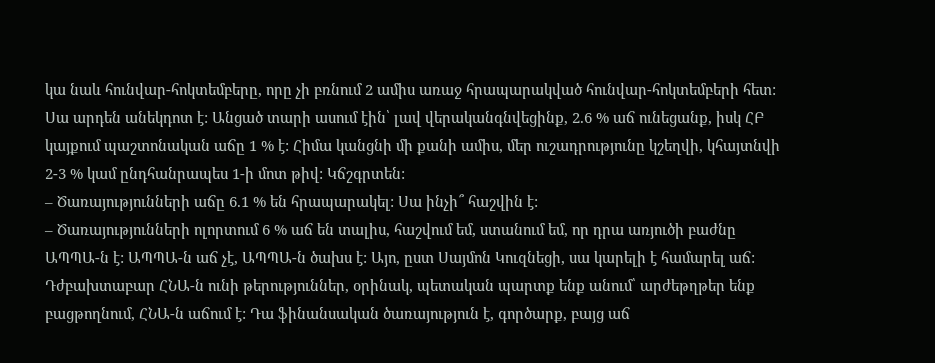կա նաև հունվար-հոկտեմբերը, որը չի բռնում 2 ամիս առաջ հրապարակված հունվար-հոկտեմբերի հետ: Սա արդեն անեկդոտ է: Անցած տարի ասում էին՝ լավ վերականգնվեցինք, 2.6 % աճ ունեցանք, իսկ ՀԲ կայքում պաշտոնական աճը 1 % է: Հիմա կանցնի մի քանի ամիս, մեր ուշադրությունը կշեղվի, կհայտնվի 2-3 % կամ ընդհանրապես 1-ի մոտ թիվ: Կճշգրտեն:
– Ծառայությունների աճը 6.1 % են հրապարակել: Սա ինչի՞ հաշվին է:
– Ծառայությունների ոլորտում 6 % աճ են տալիս, հաշվում եմ, ստանում եմ, որ դրա առյուծի բաժնը ԱՊՊԱ-ն է: ԱՊՊԱ-ն աճ չէ, ԱՊՊԱ-ն ծախս է: Այո, ըստ Սայմոն Կուզնեցի, սա կարելի է համարել աճ: Դժբախտաբար ՀՆԱ-ն ունի թերություններ, օրինակ, պետական պարտք ենք անում՝ արժեթղթեր ենք բացթողնում, ՀՆԱ-ն աճում է: Դա ֆինանսական ծառայություն է, գործարք, բայց աճ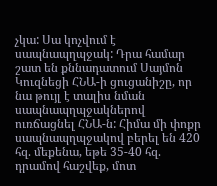չկա: Սա կոչվում է սապնապղպջակ: Դրա համար շատ են քննադատում Սայմոն Կուզնեցի ՀՆԱ-ի ցուցանիշը, որ նա թույլ է տալիս նման սապնապղպջակներով ուռճացնել ՀՆԱ-ն: Հիմա մի փոքր սապնապղպջակով բերել են 420 հզ. մեքենա, եթե 35-40 հզ. դրամով հաշվեք, մոտ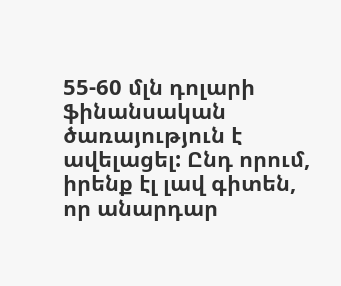55-60 մլն դոլարի ֆինանսական ծառայություն է ավելացել: Ընդ որում, իրենք էլ լավ գիտեն, որ անարդար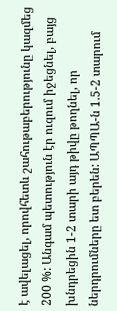է ավելացել, որովհետև շահութաբերությունը կազմեց 200 %: Անգամ պետություն էր ուզում իջեցնել, բայց խնդրեցին 1-2 տարի այդ թիվը թողնել, որ ներդրումները ետ բերեն: ԱՊՊԱ-ն 1.5-2 տարում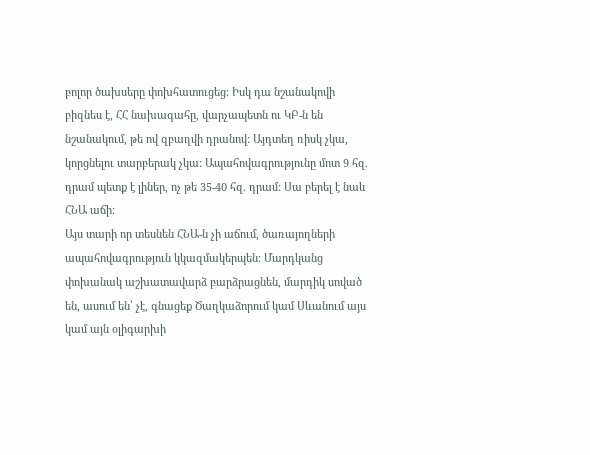բոլոր ծախսերը փոխհատուցեց: Իսկ դա նշանակովի բիզնես է, ՀՀ նախագահը, վարչապետն ու ԿԲ-ն են նշանակում, թե ով զբաղվի դրանով: Այդտեղ ռիսկ չկա, կորցնելու տարբերակ չկա: Ապահովագրությունը մոտ 9 հզ. դրամ պետք է լիներ, ոչ թե 35-40 հզ. դրամ: Սա բերել է նաև ՀՆԱ աճի:
Այս տարի որ տեսնեն ՀՆԱ-ն չի աճում, ծառայողների ապահովագրություն կկազմակերպեն: Մարդկանց փոխանակ աշխատավարձ բարձրացնեն, մարդիկ սոված են, ասում են՝ չէ, գնացեք Ծաղկաձորում կամ Սևանում այս կամ այն օլիգարխի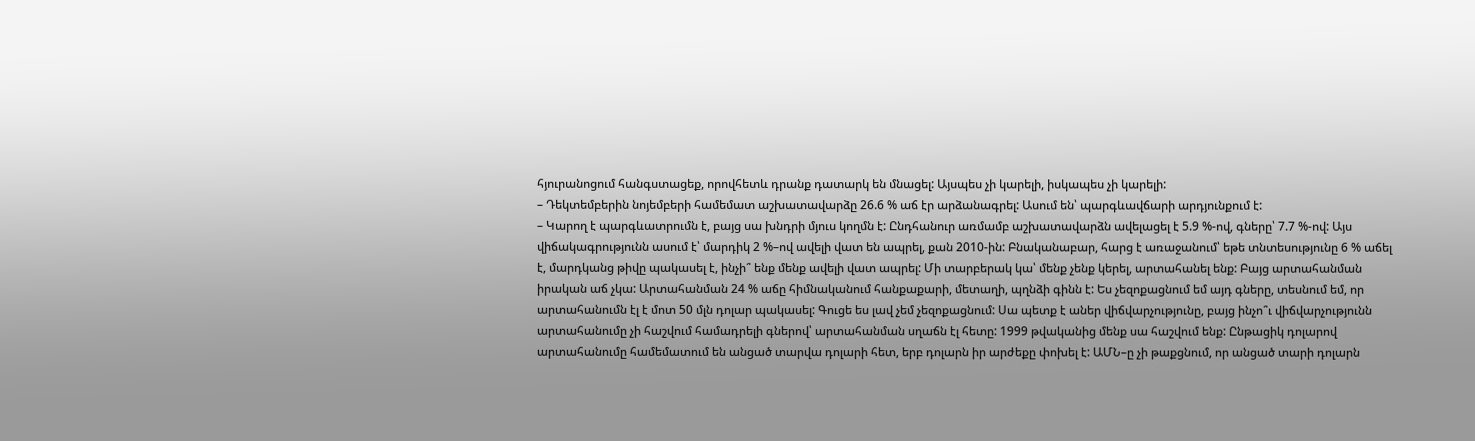հյուրանոցում հանգստացեք, որովհետև դրանք դատարկ են մնացել: Այսպես չի կարելի, իսկապես չի կարելի:
– Դեկտեմբերին նոյեմբերի համեմատ աշխատավարձը 26.6 % աճ էր արձանագրել: Ասում են՝ պարգևավճարի արդյունքում է:
– Կարող է պարգևատրումն է, բայց սա խնդրի մյուս կողմն է: Ընդհանուր առմամբ աշխատավարձն ավելացել է 5.9 %-ով, գները՝ 7.7 %-ով: Այս վիճակագրությունն ասում է՝ մարդիկ 2 %–ով ավելի վատ են ապրել, քան 2010-ին: Բնականաբար, հարց է առաջանում՝ եթե տնտեսությունը 6 % աճել է, մարդկանց թիվը պակասել է, ինչի՞ ենք մենք ավելի վատ ապրել: Մի տարբերակ կա՝ մենք չենք կերել, արտահանել ենք: Բայց արտահանման իրական աճ չկա: Արտահանման 24 % աճը հիմնականում հանքաքարի, մետաղի, պղնձի գինն է: Ես չեզոքացնում եմ այդ գները, տեսնում եմ, որ արտահանումն էլ է մոտ 50 մլն դոլար պակասել: Գուցե ես լավ չեմ չեզոքացնում: Սա պետք է աներ վիճվարչությունը, բայց ինչո՞ւ վիճվարչությունն արտահանումը չի հաշվում համադրելի գներով՝ արտահանման սղաճն էլ հետը: 1999 թվականից մենք սա հաշվում ենք: Ընթացիկ դոլարով արտահանումը համեմատում են անցած տարվա դոլարի հետ, երբ դոլարն իր արժեքը փոխել է: ԱՄՆ–ը չի թաքցնում, որ անցած տարի դոլարն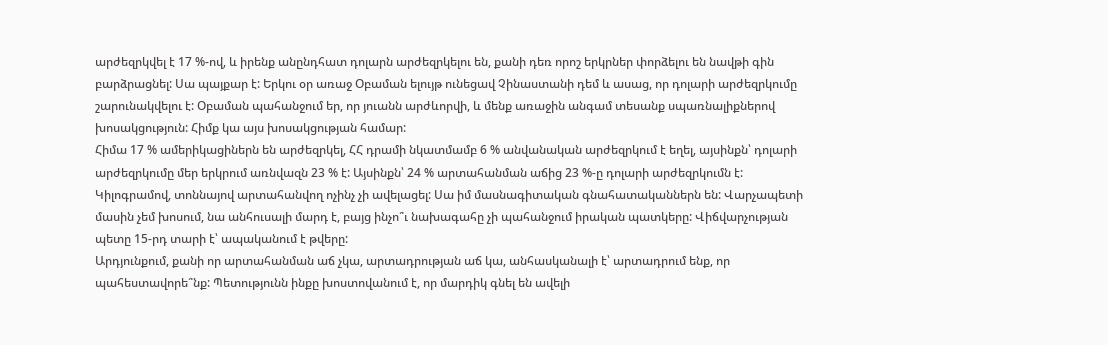արժեզրկվել է 17 %-ով, և իրենք անընդհատ դոլարն արժեզրկելու են, քանի դեռ որոշ երկրներ փորձելու են նավթի գին բարձրացնել: Սա պայքար է: Երկու օր առաջ Օբաման ելույթ ունեցավ Չինաստանի դեմ և ասաց, որ դոլարի արժեզրկումը շարունակվելու է: Օբաման պահանջում եր, որ յուանն արժևորվի, և մենք առաջին անգամ տեսանք սպառնալիքներով խոսակցություն: Հիմք կա այս խոսակցության համար:
Հիմա 17 % ամերիկացիներն են արժեզրկել, ՀՀ դրամի նկատմամբ 6 % անվանական արժեզրկում է եղել, այսինքն՝ դոլարի արժեզրկումը մեր երկրում առնվազն 23 % է: Այսինքն՝ 24 % արտահանման աճից 23 %-ը դոլարի արժեզրկումն է: Կիլոգրամով, տոննայով արտահանվող ոչինչ չի ավելացել: Սա իմ մասնագիտական գնահատականներն են: Վարչապետի մասին չեմ խոսում, նա անհուսալի մարդ է, բայց ինչո՞ւ նախագահը չի պահանջում իրական պատկերը: Վիճվարչության պետը 15-րդ տարի է՝ ապականում է թվերը:
Արդյունքում, քանի որ արտահանման աճ չկա, արտադրության աճ կա, անհասկանալի է՝ արտադրում ենք, որ պահեստավորե՞նք: Պետությունն ինքը խոստովանում է, որ մարդիկ գնել են ավելի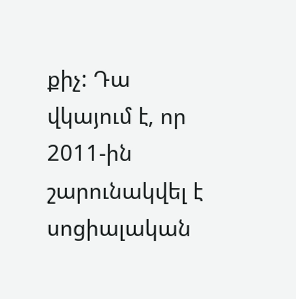քիչ: Դա վկայում է, որ 2011-ին շարունակվել է սոցիալական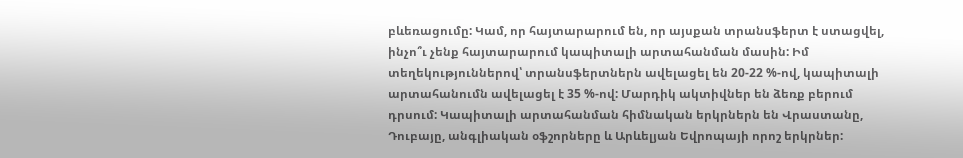բևեռացումը: Կամ, որ հայտարարում են, որ այսքան տրանսֆերտ է ստացվել, ինչո՞ւ չենք հայտարարում կապիտալի արտահանման մասին: Իմ տեղեկություններով՝ տրանսֆերտներն ավելացել են 20-22 %-ով, կապիտալի արտահանումն ավելացել է 35 %-ով: Մարդիկ ակտիվներ են ձեռք բերում դրսում: Կապիտալի արտահանման հիմնական երկրներն են Վրաստանը, Դուբայը, անգլիական օֆշորները և Արևելյան Եվրոպայի որոշ երկրներ: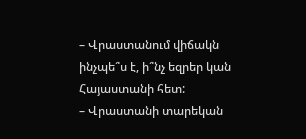– Վրաստանում վիճակն ինչպե՞ս է, ի՞նչ եզրեր կան Հայաստանի հետ:
– Վրաստանի տարեկան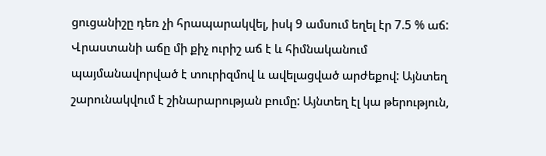ցուցանիշը դեռ չի հրապարակվել, իսկ 9 ամսում եղել էր 7.5 % աճ: Վրաստանի աճը մի քիչ ուրիշ աճ է և հիմնականում պայմանավորված է տուրիզմով և ավելացված արժեքով: Այնտեղ շարունակվում է շինարարության բումը: Այնտեղ էլ կա թերություն,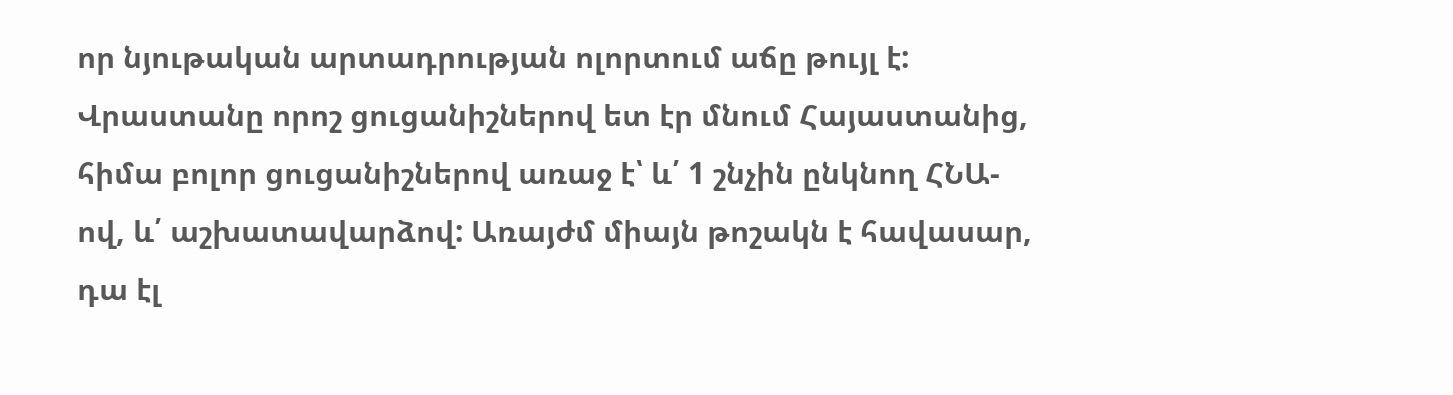որ նյութական արտադրության ոլորտում աճը թույլ է: Վրաստանը որոշ ցուցանիշներով ետ էր մնում Հայաստանից, հիմա բոլոր ցուցանիշներով առաջ է՝ և՛ 1 շնչին ընկնող ՀՆԱ-ով, և՛ աշխատավարձով: Առայժմ միայն թոշակն է հավասար, դա էլ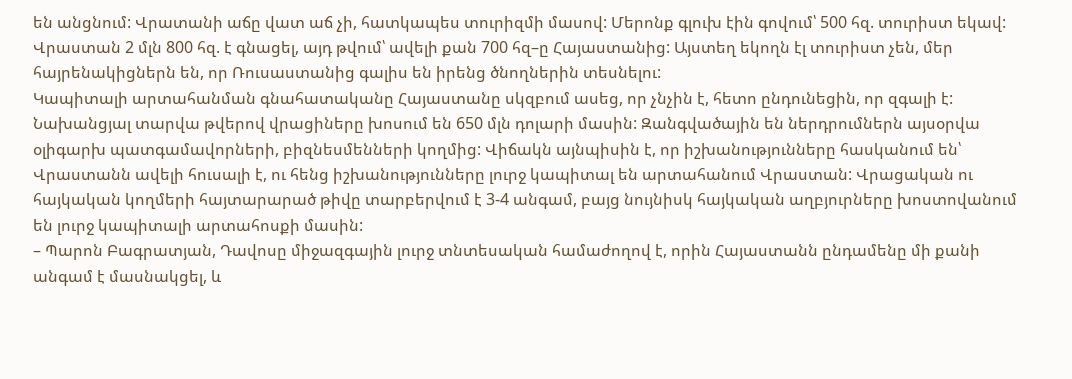են անցնում: Վրատանի աճը վատ աճ չի, հատկապես տուրիզմի մասով: Մերոնք գլուխ էին գովում՝ 500 հզ. տուրիստ եկավ: Վրաստան 2 մլն 800 հզ. է գնացել, այդ թվում՝ ավելի քան 700 հզ–ը Հայաստանից: Այստեղ եկողն էլ տուրիստ չեն, մեր հայրենակիցներն են, որ Ռուսաստանից գալիս են իրենց ծնողներին տեսնելու:
Կապիտալի արտահանման գնահատականը Հայաստանը սկզբում ասեց, որ չնչին է, հետո ընդունեցին, որ զգալի է: Նախանցյալ տարվա թվերով վրացիները խոսում են 650 մլն դոլարի մասին: Զանգվածային են ներդրումներն այսօրվա օլիգարխ պատգամավորների, բիզնեսմենների կողմից: Վիճակն այնպիսին է, որ իշխանությունները հասկանում են՝ Վրաստանն ավելի հուսալի է, ու հենց իշխանությունները լուրջ կապիտալ են արտահանում Վրաստան: Վրացական ու հայկական կողմերի հայտարարած թիվը տարբերվում է 3-4 անգամ, բայց նույնիսկ հայկական աղբյուրները խոստովանում են լուրջ կապիտալի արտահոսքի մասին:
– Պարոն Բագրատյան, Դավոսը միջազգային լուրջ տնտեսական համաժողով է, որին Հայաստանն ընդամենը մի քանի անգամ է մասնակցել, և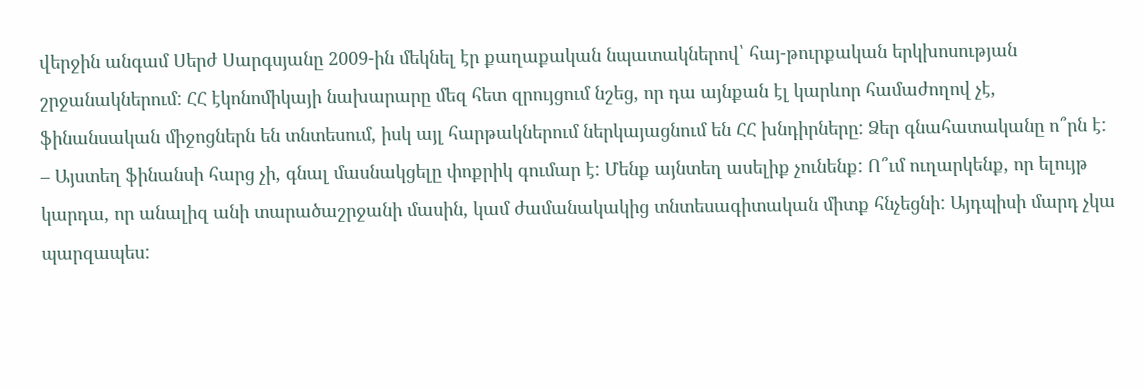վերջին անգամ Սերժ Սարգսյանը 2009-ին մեկնել էր քաղաքական նպատակներով՝ հայ-թուրքական երկխոսության շրջանակներում: ՀՀ էկոնոմիկայի նախարարը մեզ հետ զրույցում նշեց, որ դա այնքան էլ կարևոր համաժողով չէ, ֆինանսական միջոցներն են տնտեսում, իսկ այլ հարթակներում ներկայացնում են ՀՀ խնդիրները: Ձեր գնահատականը ո՞րն է:
– Այստեղ ֆինանսի հարց չի, գնալ մասնակցելը փոքրիկ գումար է: Մենք այնտեղ ասելիք չունենք: Ո՞ւմ ուղարկենք, որ ելույթ կարդա, որ անալիզ անի տարածաշրջանի մասին, կամ ժամանակակից տնտեսագիտական միտք հնչեցնի: Այդպիսի մարդ չկա պարզապես: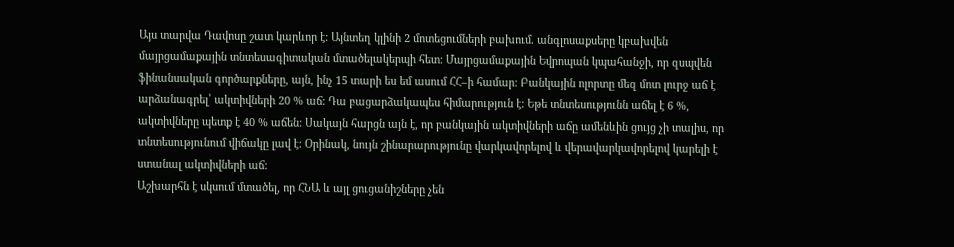Այս տարվա Դավոսը շատ կարևոր է: Այնտեղ կլինի 2 մոտեցումների բախում. անգլոսաքսերը կբախվեն մայրցամաքային տնտեսագիտական մտածելակերպի հետ: Մայրցամաքային Եվրոպան կպահանջի, որ զսպվեն ֆինանսական գործարքները, այն, ինչ 15 տարի ես եմ ասում ՀՀ–ի համար: Բանկային ոլորտը մեզ մոտ լուրջ աճ է արձանագրել՝ ակտիվների 20 % աճ: Դա բացարձակապես հիմարություն է: Եթե տնտեսությունն աճել է 6 %, ակտիվները պետք է 40 % աճեն: Սակայն հարցն այն է, որ բանկային ակտիվների աճը ամենևին ցույց չի տալիս, որ տնտեսությունում վիճակը լավ է: Օրինակ, նույն շինարարությունը վարկավորելով և վերավարկավորելով կարելի է ստանալ ակտիվների աճ:
Աշխարհն է սկսում մտածել, որ ՀՆԱ և այլ ցուցանիշները չեն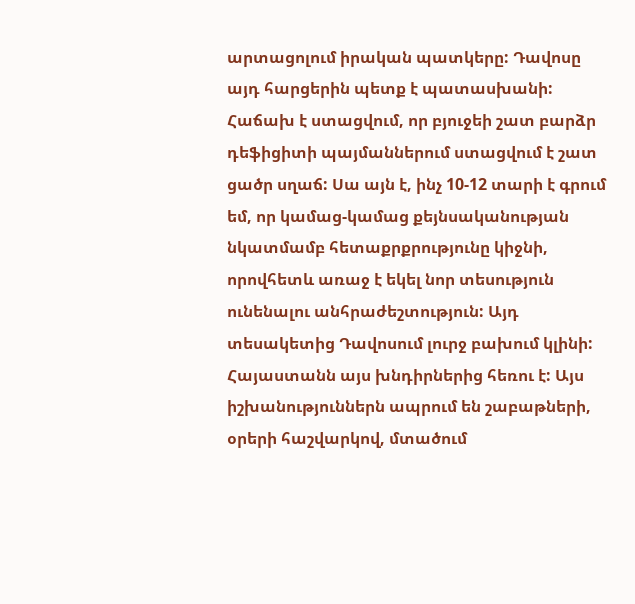արտացոլում իրական պատկերը: Դավոսը այդ հարցերին պետք է պատասխանի: Հաճախ է ստացվում, որ բյուջեի շատ բարձր դեֆիցիտի պայմաններում ստացվում է շատ ցածր սղաճ: Սա այն է, ինչ 10-12 տարի է գրում եմ, որ կամաց-կամաց քեյնսականության նկատմամբ հետաքրքրությունը կիջնի, որովհետև առաջ է եկել նոր տեսություն ունենալու անհրաժեշտություն: Այդ տեսակետից Դավոսում լուրջ բախում կլինի:
Հայաստանն այս խնդիրներից հեռու է: Այս իշխանություններն ապրում են շաբաթների, օրերի հաշվարկով, մտածում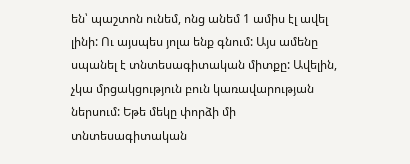են՝ պաշտոն ունեմ, ոնց անեմ 1 ամիս էլ ավել լինի: Ու այսպես յոլա ենք գնում: Այս ամենը սպանել է տնտեսագիտական միտքը: Ավելին, չկա մրցակցություն բուն կառավարության ներսում: Եթե մեկը փորձի մի տնտեսագիտական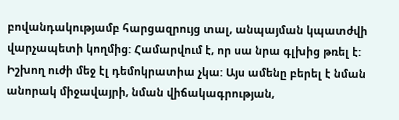բովանդակությամբ հարցազրույց տալ, անպայման կպատժվի վարչապետի կողմից: Համարվում է, որ սա նրա գլխից թռել է: Իշխող ուժի մեջ էլ դեմոկրատիա չկա: Այս ամենը բերել է նման անորակ միջավայրի, նման վիճակագրության,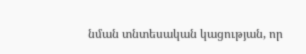նման տնտեսական կացության, որ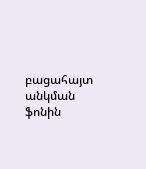բացահայտ անկման ֆոնին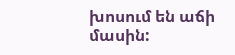խոսում են աճի մասին: